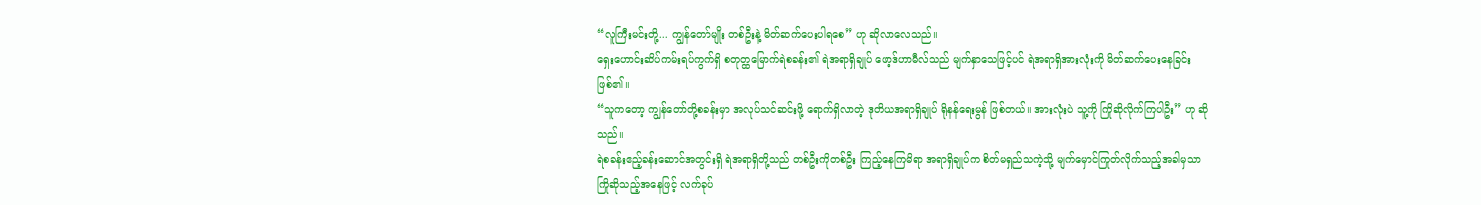“လူကြီးမင်းတို့... ကျွန်တော်မျိုး တစ်ဦးနဲ့ မိတ်ဆက်ပေးပါရစေ” ဟု ဆိုလာလေသည်။
ရှေးဟောင်းဆိပ်ကမ်းရပ်ကွက်ရှိ စတုတ္ထမြောက်ရဲစခန်း၏ ရဲအရာရှိချုပ် ဖော့ဒ်ဟာမီလ်သည် မျက်နှာသေဖြင့်ပင် ရဲအရာရှိအားလုံးကို မိတ်ဆက်ပေးနေခြင်း ဖြစ်၏။
“သူကတော့ ကျွန်တော်တို့စခန်းမှာ အလုပ်သင်ဆင်းဖို့ ရောက်ရှိလာတဲ့ ဒုတိယအရာရှိချုပ် ရိုနန်ရေးမွန် ဖြစ်တယ်။ အားလုံးပဲ သူ့ကို ကြိုဆိုလိုက်ကြပါဦး” ဟု ဆိုသည်။
ရဲစခန်းဧည့်ခန်းဆောင်အတွင်းရှိ ရဲအရာရှိတို့သည် တစ်ဦးကိုတစ်ဦး ကြည့်နေကြမိရာ အရာရှိချုပ်က စိတ်မရှည်သကဲ့သို့ မျက်မှောင်ကြုတ်လိုက်သည့်အခါမှသာ ကြိုဆိုသည့်အနေဖြင့် လက်ခုပ်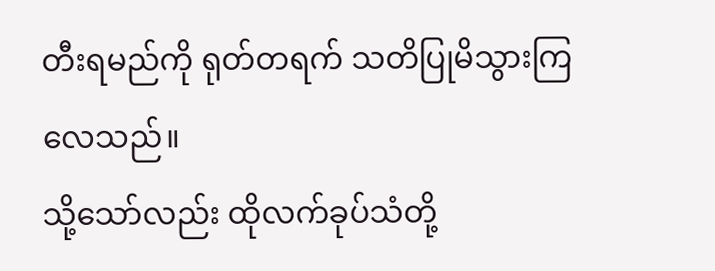တီးရမည်ကို ရုတ်တရက် သတိပြုမိသွားကြလေသည်။
သို့သော်လည်း ထိုလက်ခုပ်သံတို့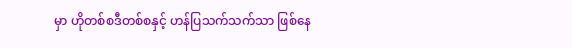မှာ ဟိုတစ်စဒီတစ်စနှင့် ဟန်ပြသက်သက်သာ ဖြစ်နေ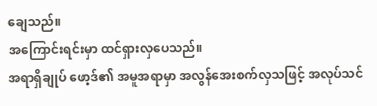ချေသည်။
အကြောင်းရင်းမှာ ထင်ရှားလှပေသည်။
အရာရှိချုပ် ဖော့ဒ်၏ အမူအရာမှာ အလွန်အေးစက်လှသဖြင့် အလုပ်သင်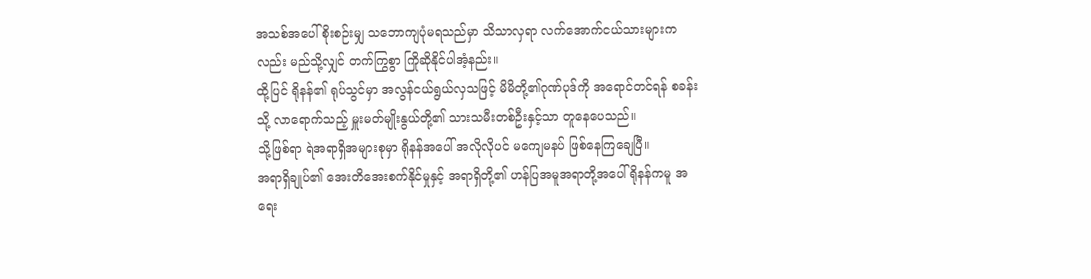အသစ်အပေါ် စိုးစဉ်းမျှ သဘောကျပုံမရသည်မှာ သိသာလှရာ လက်အောက်ငယ်သားများကလည်း မည်သို့လျှင် တက်ကြွစွာ ကြိုဆိုနိုင်ပါအံ့နည်း။
ထို့ပြင် ရိုနန်၏ ရုပ်သွင်မှာ အလွန်ငယ်ရွယ်လှသဖြင့် မိမိတို့၏ဂုဏ်ပုဒ်ကို အရောင်တင်ရန် စခန်းသို့ လာရောက်သည့် မှူးမတ်မျိုးနွယ်တို့၏ သားသမီးတစ်ဦးနှင့်သာ တူနေပေသည်။
သို့ဖြစ်ရာ ရဲအရာရှိအများစုမှာ ရိုနန်အပေါ် အလိုလိုပင် မကျေမနပ် ဖြစ်နေကြချေပြီ။
အရာရှိချုပ်၏ အေးတိအေးစက်နိုင်မှုနှင့် အရာရှိတို့၏ ဟန်ပြအမူအရာတို့အပေါ် ရိုနန်ကမူ အရေး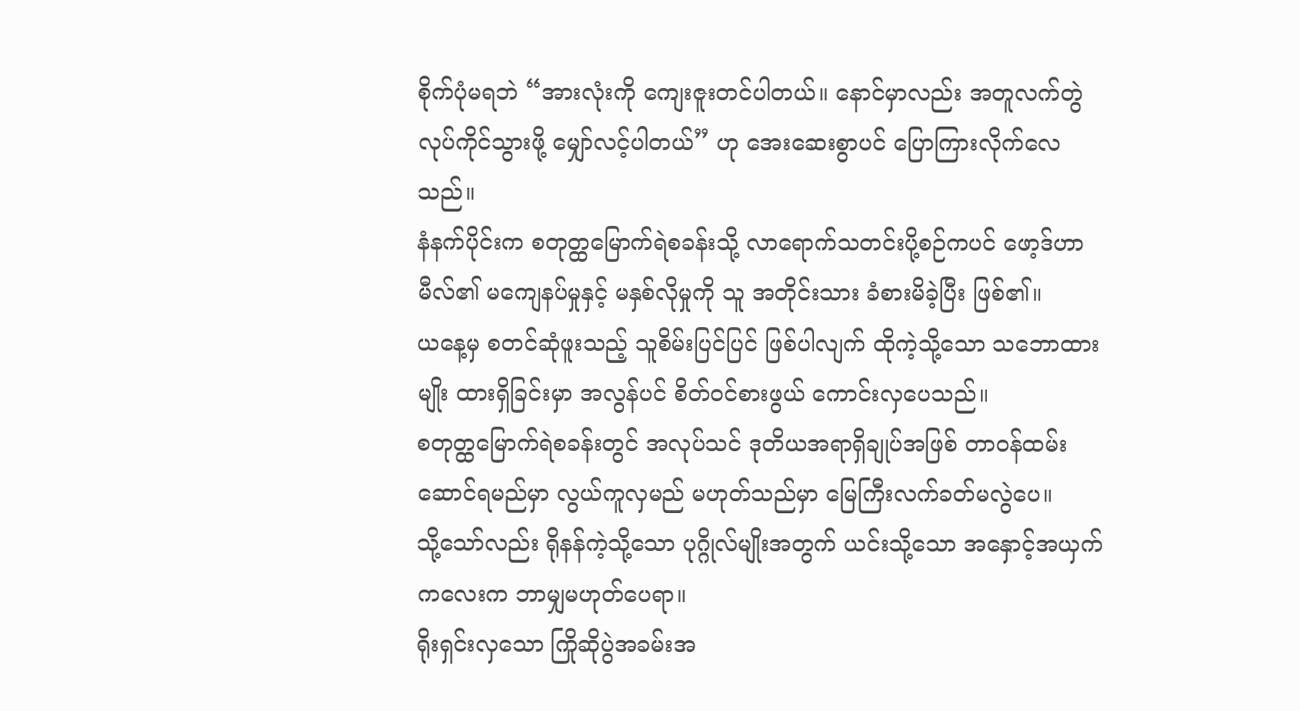စိုက်ပုံမရဘဲ “အားလုံးကို ကျေးဇူးတင်ပါတယ်။ နောင်မှာလည်း အတူလက်တွဲ လုပ်ကိုင်သွားဖို့ မျှော်လင့်ပါတယ်” ဟု အေးဆေးစွာပင် ပြောကြားလိုက်လေသည်။
နံနက်ပိုင်းက စတုတ္ထမြောက်ရဲစခန်းသို့ လာရောက်သတင်းပို့စဉ်ကပင် ဖော့ဒ်ဟာမီလ်၏ မကျေနပ်မှုနှင့် မနှစ်လိုမှုကို သူ အတိုင်းသား ခံစားမိခဲ့ပြီး ဖြစ်၏။
ယနေ့မှ စတင်ဆုံဖူးသည့် သူစိမ်းပြင်ပြင် ဖြစ်ပါလျက် ထိုကဲ့သို့သော သဘောထားမျိုး ထားရှိခြင်းမှာ အလွန်ပင် စိတ်ဝင်စားဖွယ် ကောင်းလှပေသည်။
စတုတ္ထမြောက်ရဲစခန်းတွင် အလုပ်သင် ဒုတိယအရာရှိချုပ်အဖြစ် တာဝန်ထမ်းဆောင်ရမည်မှာ လွယ်ကူလှမည် မဟုတ်သည်မှာ မြေကြီးလက်ခတ်မလွဲပေ။
သို့သော်လည်း ရိုနန်ကဲ့သို့သော ပုဂ္ဂိုလ်မျိုးအတွက် ယင်းသို့သော အနှောင့်အယှက်ကလေးက ဘာမျှမဟုတ်ပေရာ။
ရိုးရှင်းလှသော ကြိုဆိုပွဲအခမ်းအ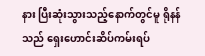နား ပြီးဆုံးသွားသည့်နောက်တွင်မူ ရိုနန်သည် ရှေးဟောင်းဆိပ်ကမ်းရပ်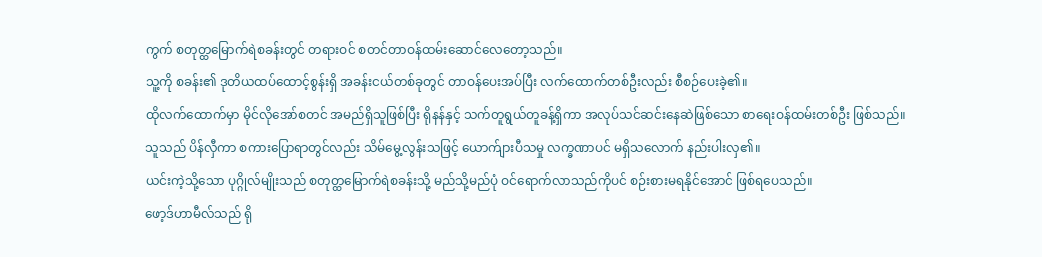ကွက် စတုတ္ထမြောက်ရဲစခန်းတွင် တရားဝင် စတင်တာဝန်ထမ်းဆောင်လေတော့သည်။
သူ့ကို စခန်း၏ ဒုတိယထပ်ထောင့်စွန်းရှိ အခန်းငယ်တစ်ခုတွင် တာဝန်ပေးအပ်ပြီး လက်ထောက်တစ်ဦးလည်း စီစဉ်ပေးခဲ့၏။
ထိုလက်ထောက်မှာ မိုင်လိုအော်စတင် အမည်ရှိသူဖြစ်ပြီး ရိုနန်နှင့် သက်တူရွယ်တူခန့်ရှိကာ အလုပ်သင်ဆင်းနေဆဲဖြစ်သော စာရေးဝန်ထမ်းတစ်ဦး ဖြစ်သည်။
သူသည် ပိန်လှီကာ စကားပြောရာတွင်လည်း သိမ်မွေ့လွန်းသဖြင့် ယောက်ျားပီသမှု လက္ခဏာပင် မရှိသလောက် နည်းပါးလှ၏။
ယင်းကဲ့သို့သော ပုဂ္ဂိုလ်မျိုးသည် စတုတ္ထမြောက်ရဲစခန်းသို့ မည်သို့မည်ပုံ ဝင်ရောက်လာသည်ကိုပင် စဉ်းစားမရနိုင်အောင် ဖြစ်ရပေသည်။
ဖော့ဒ်ဟာမီလ်သည် ရို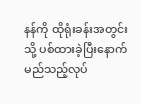နန်ကို ထိုရုံးခန်းအတွင်းသို့ ပစ်ထားခဲ့ပြီးနောက် မည်သည့်လုပ်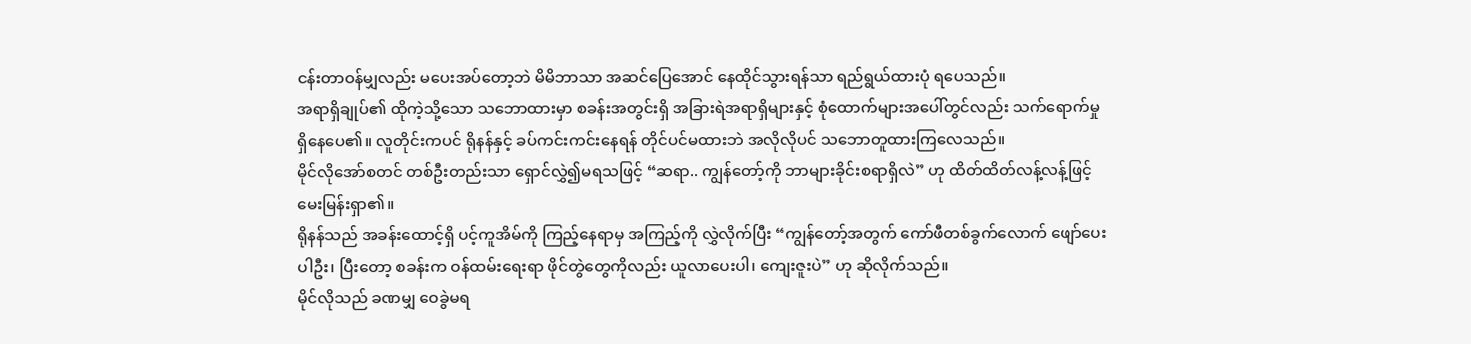ငန်းတာဝန်မျှလည်း မပေးအပ်တော့ဘဲ မိမိဘာသာ အဆင်ပြေအောင် နေထိုင်သွားရန်သာ ရည်ရွယ်ထားပုံ ရပေသည်။
အရာရှိချုပ်၏ ထိုကဲ့သို့သော သဘောထားမှာ စခန်းအတွင်းရှိ အခြားရဲအရာရှိများနှင့် စုံထောက်များအပေါ်တွင်လည်း သက်ရောက်မှု ရှိနေပေ၏။ လူတိုင်းကပင် ရိုနန်နှင့် ခပ်ကင်းကင်းနေရန် တိုင်ပင်မထားဘဲ အလိုလိုပင် သဘောတူထားကြလေသည်။
မိုင်လိုအော်စတင် တစ်ဦးတည်းသာ ရှောင်လွှဲ၍မရသဖြင့် “ဆရာ.. ကျွန်တော့်ကို ဘာများခိုင်းစရာရှိလဲ” ဟု ထိတ်ထိတ်လန့်လန့်ဖြင့် မေးမြန်းရှာ၏။
ရိုနန်သည် အခန်းထောင့်ရှိ ပင့်ကူအိမ်ကို ကြည့်နေရာမှ အကြည့်ကို လွှဲလိုက်ပြီး “ကျွန်တော့်အတွက် ကော်ဖီတစ်ခွက်လောက် ဖျော်ပေးပါဦး၊ ပြီးတော့ စခန်းက ဝန်ထမ်းရေးရာ ဖိုင်တွဲတွေကိုလည်း ယူလာပေးပါ၊ ကျေးဇူးပဲ” ဟု ဆိုလိုက်သည်။
မိုင်လိုသည် ခဏမျှ ဝေခွဲမရ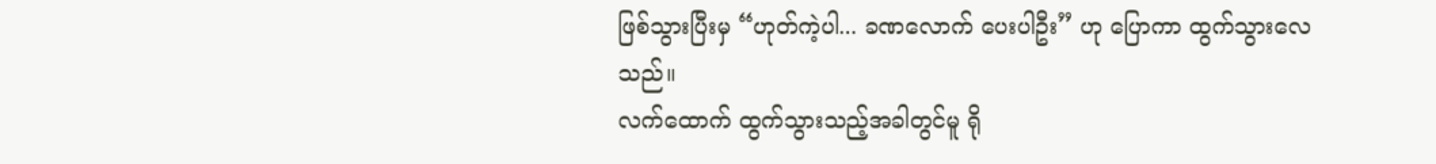ဖြစ်သွားပြီးမှ “ဟုတ်ကဲ့ပါ... ခဏလောက် ပေးပါဦး” ဟု ပြောကာ ထွက်သွားလေသည်။
လက်ထောက် ထွက်သွားသည့်အခါတွင်မူ ရို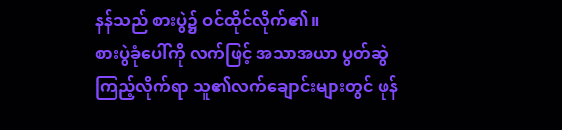နန်သည် စားပွဲ၌ ဝင်ထိုင်လိုက်၏။
စားပွဲခုံပေါ်ကို လက်ဖြင့် အသာအယာ ပွတ်ဆွဲကြည့်လိုက်ရာ သူ၏လက်ချောင်းများတွင် ဖုန်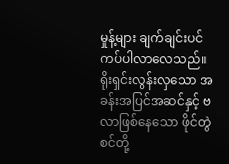မှုန့်များ ချက်ချင်းပင် ကပ်ပါလာလေသည်။
ရိုးရှင်းလွန်းလှသော အခန်းအပြင်အဆင်နှင့် ဗလာဖြစ်နေသော ဖိုင်တွဲစင်တို့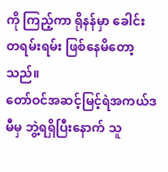ကို ကြည့်ကာ ရိုနန်မှာ ခေါင်းတရမ်းရမ်း ဖြစ်နေမိတော့သည်။
တော်ဝင်အဆင့်မြင့်ရဲအကယ်ဒမီမှ ဘွဲ့ရရှိပြီးနောက် သူ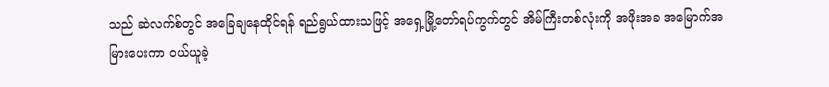သည် ဆဲလက်စ်တွင် အခြေချနေထိုင်ရန် ရည်ရွယ်ထားသဖြင့် အရှေ့မြို့တော်ရပ်ကွက်တွင် အိမ်ကြီးတစ်လုံးကို အဖိုးအခ အမြောက်အမြားပေးကာ ဝယ်ယူခဲ့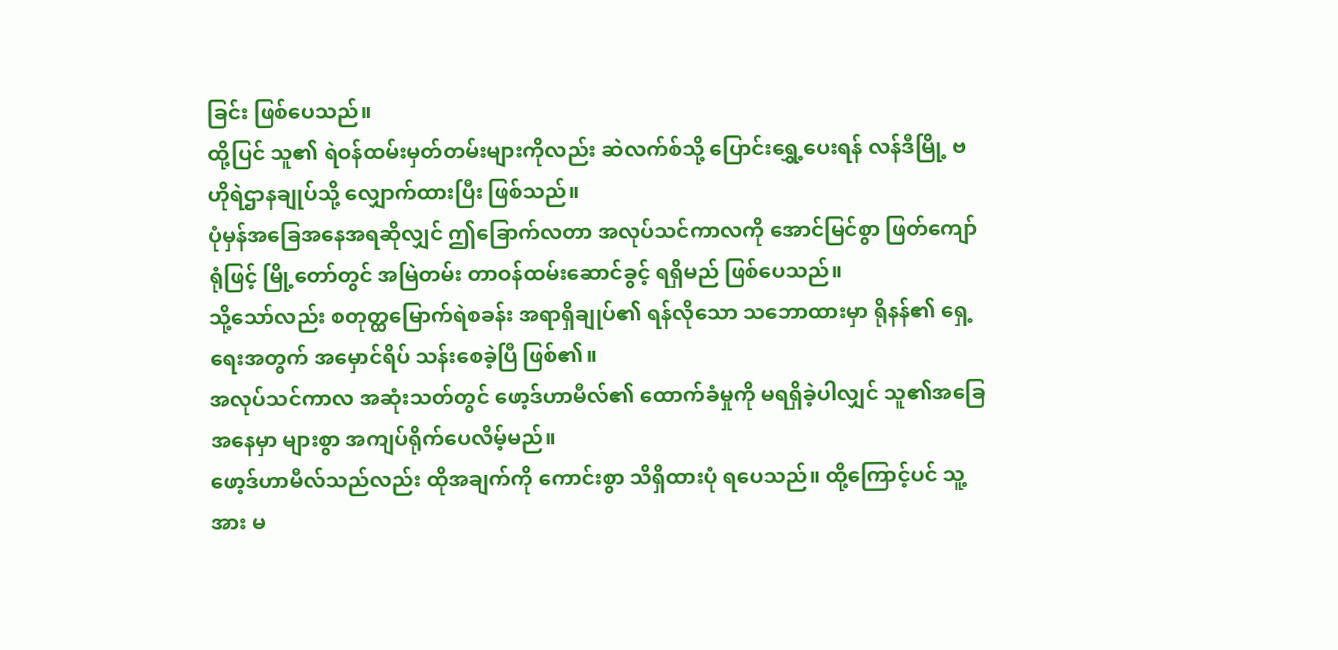ခြင်း ဖြစ်ပေသည်။
ထို့ပြင် သူ၏ ရဲဝန်ထမ်းမှတ်တမ်းများကိုလည်း ဆဲလက်စ်သို့ ပြောင်းရွှေ့ပေးရန် လန်ဒီမြို့ ဗဟိုရဲဌာနချုပ်သို့ လျှောက်ထားပြီး ဖြစ်သည်။
ပုံမှန်အခြေအနေအရဆိုလျှင် ဤခြောက်လတာ အလုပ်သင်ကာလကို အောင်မြင်စွာ ဖြတ်ကျော်ရုံဖြင့် မြို့တော်တွင် အမြဲတမ်း တာဝန်ထမ်းဆောင်ခွင့် ရရှိမည် ဖြစ်ပေသည်။
သို့သော်လည်း စတုတ္ထမြောက်ရဲစခန်း အရာရှိချုပ်၏ ရန်လိုသော သဘောထားမှာ ရိုနန်၏ ရှေ့ရေးအတွက် အမှောင်ရိပ် သန်းစေခဲ့ပြီ ဖြစ်၏။
အလုပ်သင်ကာလ အဆုံးသတ်တွင် ဖော့ဒ်ဟာမီလ်၏ ထောက်ခံမှုကို မရရှိခဲ့ပါလျှင် သူ၏အခြေအနေမှာ များစွာ အကျပ်ရိုက်ပေလိမ့်မည်။
ဖော့ဒ်ဟာမီလ်သည်လည်း ထိုအချက်ကို ကောင်းစွာ သိရှိထားပုံ ရပေသည်။ ထို့ကြောင့်ပင် သူ့အား မ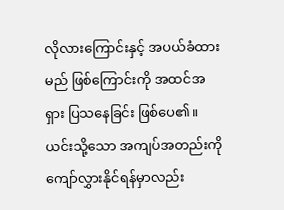လိုလားကြောင်းနှင့် အပယ်ခံထားမည် ဖြစ်ကြောင်းကို အထင်အရှား ပြသနေခြင်း ဖြစ်ပေ၏။
ယင်းသို့သော အကျပ်အတည်းကို ကျော်လွှားနိုင်ရန်မှာလည်း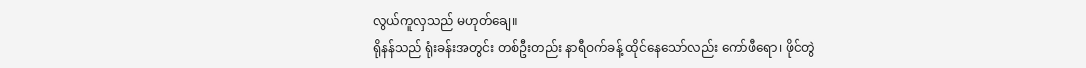လွယ်ကူလှသည် မဟုတ်ချေ။
ရိုနန်သည် ရုံးခန်းအတွင်း တစ်ဦးတည်း နာရီဝက်ခန့် ထိုင်နေသော်လည်း ကော်ဖီရော၊ ဖိုင်တွဲ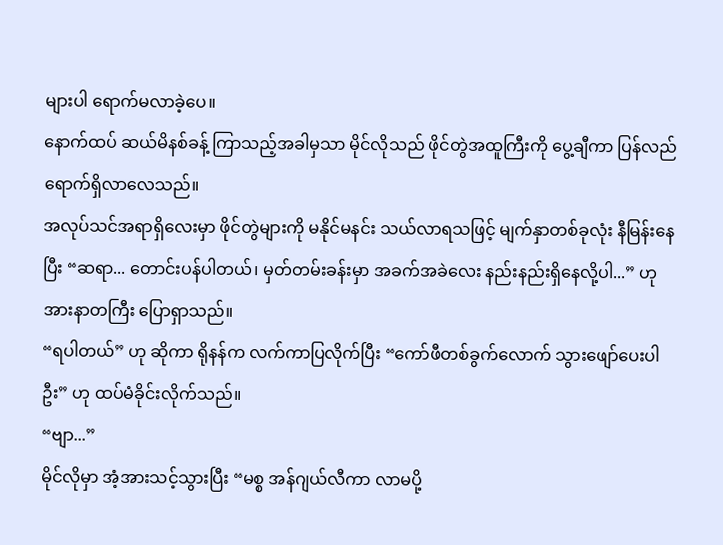များပါ ရောက်မလာခဲ့ပေ။
နောက်ထပ် ဆယ်မိနစ်ခန့် ကြာသည့်အခါမှသာ မိုင်လိုသည် ဖိုင်တွဲအထူကြီးကို ပွေ့ချီကာ ပြန်လည်ရောက်ရှိလာလေသည်။
အလုပ်သင်အရာရှိလေးမှာ ဖိုင်တွဲများကို မနိုင်မနင်း သယ်လာရသဖြင့် မျက်နှာတစ်ခုလုံး နီမြန်းနေပြီး “ဆရာ... တောင်းပန်ပါတယ်၊ မှတ်တမ်းခန်းမှာ အခက်အခဲလေး နည်းနည်းရှိနေလို့ပါ...” ဟု အားနာတကြီး ပြောရှာသည်။
“ရပါတယ်” ဟု ဆိုကာ ရိုနန်က လက်ကာပြလိုက်ပြီး “ကော်ဖီတစ်ခွက်လောက် သွားဖျော်ပေးပါဦး” ဟု ထပ်မံခိုင်းလိုက်သည်။
“ဗျာ...”
မိုင်လိုမှာ အံ့အားသင့်သွားပြီး “မစ္စ အန်ဂျယ်လီကာ လာမပို့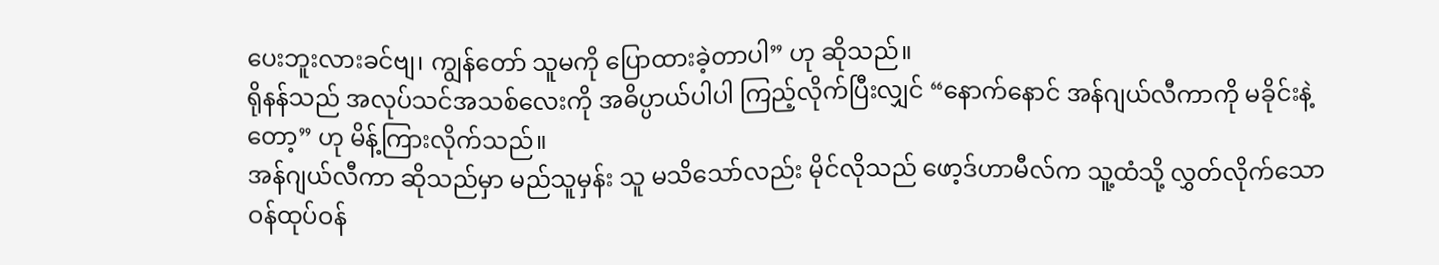ပေးဘူးလားခင်ဗျ၊ ကျွန်တော် သူမကို ပြောထားခဲ့တာပါ” ဟု ဆိုသည်။
ရိုနန်သည် အလုပ်သင်အသစ်လေးကို အဓိပ္ပာယ်ပါပါ ကြည့်လိုက်ပြီးလျှင် “နောက်နောင် အန်ဂျယ်လီကာကို မခိုင်းနဲ့တော့” ဟု မိန့်ကြားလိုက်သည်။
အန်ဂျယ်လီကာ ဆိုသည်မှာ မည်သူမှန်း သူ မသိသော်လည်း မိုင်လိုသည် ဖော့ဒ်ဟာမီလ်က သူ့ထံသို့ လွှတ်လိုက်သော ဝန်ထုပ်ဝန်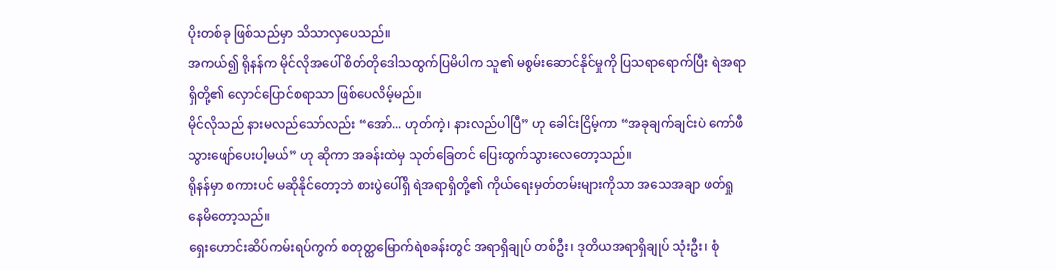ပိုးတစ်ခု ဖြစ်သည်မှာ သိသာလှပေသည်။
အကယ်၍ ရိုနန်က မိုင်လိုအပေါ် စိတ်တိုဒေါသထွက်ပြမိပါက သူ၏ မစွမ်းဆောင်နိုင်မှုကို ပြသရာရောက်ပြီး ရဲအရာရှိတို့၏ လှောင်ပြောင်စရာသာ ဖြစ်ပေလိမ့်မည်။
မိုင်လိုသည် နားမလည်သော်လည်း “အော်... ဟုတ်ကဲ့၊ နားလည်ပါပြီ” ဟု ခေါင်းငြိမ့်ကာ “အခုချက်ချင်းပဲ ကော်ဖီသွားဖျော်ပေးပါ့မယ်” ဟု ဆိုကာ အခန်းထဲမှ သုတ်ခြေတင် ပြေးထွက်သွားလေတော့သည်။
ရိုနန်မှာ စကားပင် မဆိုနိုင်တော့ဘဲ စားပွဲပေါ်ရှိ ရဲအရာရှိတို့၏ ကိုယ်ရေးမှတ်တမ်းများကိုသာ အသေအချာ ဖတ်ရှုနေမိတော့သည်။
ရှေးဟောင်းဆိပ်ကမ်းရပ်ကွက် စတုတ္ထမြောက်ရဲစခန်းတွင် အရာရှိချုပ် တစ်ဦး၊ ဒုတိယအရာရှိချုပ် သုံးဦး၊ စုံ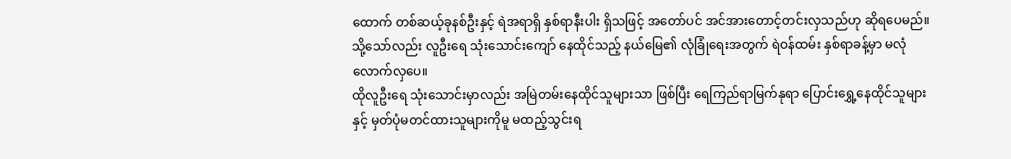ထောက် တစ်ဆယ့်ခုနစ်ဦးနှင့် ရဲအရာရှိ နှစ်ရာနီးပါး ရှိသဖြင့် အတော်ပင် အင်အားတောင့်တင်းလှသည်ဟု ဆိုရပေမည်။
သို့သော်လည်း လူဦးရေ သုံးသောင်းကျော် နေထိုင်သည့် နယ်မြေ၏ လုံခြုံရေးအတွက် ရဲဝန်ထမ်း နှစ်ရာခန့်မှာ မလုံလောက်လှပေ။
ထိုလူဦးရေ သုံးသောင်းမှာလည်း အမြဲတမ်းနေထိုင်သူများသာ ဖြစ်ပြီး ရေကြည်ရာမြက်နုရာ ပြောင်းရွှေ့နေထိုင်သူများနှင့် မှတ်ပုံမတင်ထားသူများကိုမူ မထည့်သွင်းရ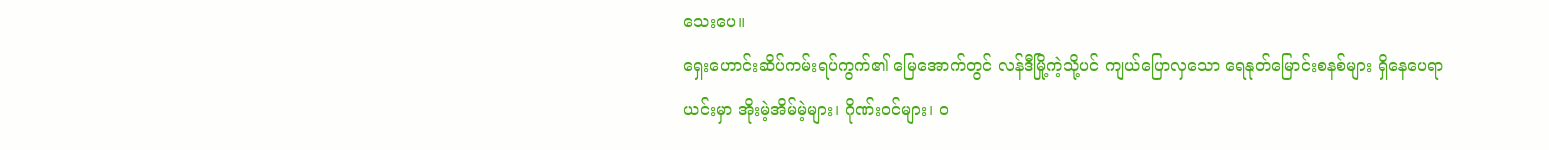သေးပေ။
ရှေးဟောင်းဆိပ်ကမ်းရပ်ကွက်၏ မြေအောက်တွင် လန်ဒီမြို့ကဲ့သို့ပင် ကျယ်ပြောလှသော ရေနုတ်မြောင်းစနစ်များ ရှိနေပေရာ ယင်းမှာ အိုးမဲ့အိမ်မဲ့များ၊ ဂိုဏ်းဝင်များ၊ ဝ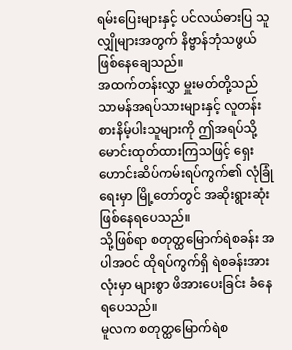ရမ်းပြေးများနှင့် ပင်လယ်ဓားပြ သူလျှိုများအတွက် နိဗ္ဗာန်ဘုံသဖွယ် ဖြစ်နေချေသည်။
အထက်တန်းလွှာ မှူးမတ်တို့သည် သာမန်အရပ်သားများနှင့် လူတန်းစားနိမ့်ပါးသူများကို ဤအရပ်သို့ မောင်းထုတ်ထားကြသဖြင့် ရှေးဟောင်းဆိပ်ကမ်းရပ်ကွက်၏ လုံခြုံရေးမှာ မြို့တော်တွင် အဆိုးရွားဆုံး ဖြစ်နေရပေသည်။
သို့ဖြစ်ရာ စတုတ္ထမြောက်ရဲစခန်း အပါအဝင် ထိုရပ်ကွက်ရှိ ရဲစခန်းအားလုံးမှာ များစွာ ဖိအားပေးခြင်း ခံနေရပေသည်။
မူလက စတုတ္ထမြောက်ရဲစ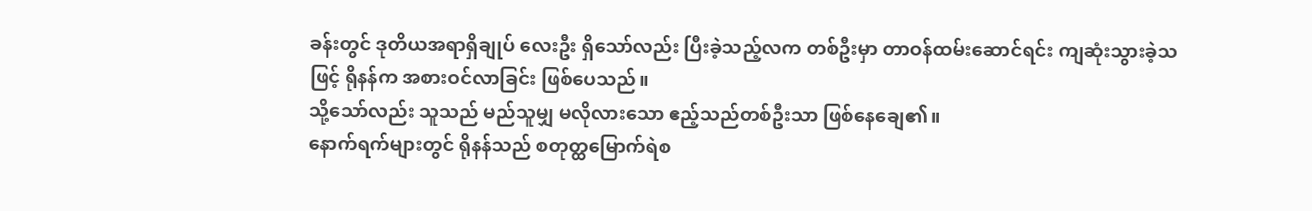ခန်းတွင် ဒုတိယအရာရှိချုပ် လေးဦး ရှိသော်လည်း ပြီးခဲ့သည့်လက တစ်ဦးမှာ တာဝန်ထမ်းဆောင်ရင်း ကျဆုံးသွားခဲ့သဖြင့် ရိုနန်က အစားဝင်လာခြင်း ဖြစ်ပေသည်။
သို့သော်လည်း သူသည် မည်သူမျှ မလိုလားသော ဧည့်သည်တစ်ဦးသာ ဖြစ်နေချေ၏။
နောက်ရက်များတွင် ရိုနန်သည် စတုတ္ထမြောက်ရဲစ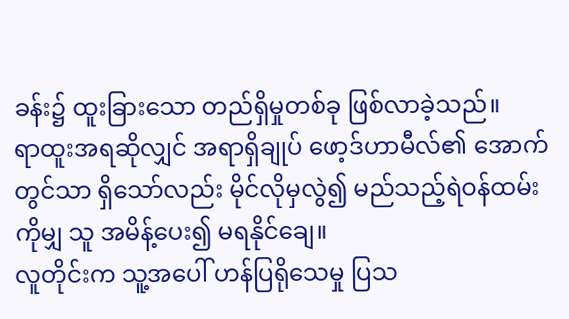ခန်း၌ ထူးခြားသော တည်ရှိမှုတစ်ခု ဖြစ်လာခဲ့သည်။
ရာထူးအရဆိုလျှင် အရာရှိချုပ် ဖော့ဒ်ဟာမီလ်၏ အောက်တွင်သာ ရှိသော်လည်း မိုင်လိုမှလွဲ၍ မည်သည့်ရဲဝန်ထမ်းကိုမျှ သူ အမိန့်ပေး၍ မရနိုင်ချေ။
လူတိုင်းက သူ့အပေါ် ဟန်ပြရိုသေမှု ပြသ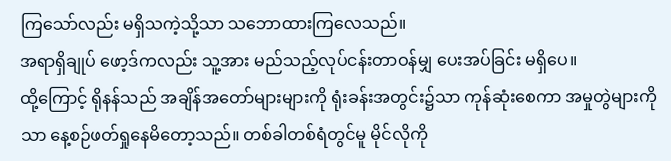ကြသော်လည်း မရှိသကဲ့သို့သာ သဘောထားကြလေသည်။
အရာရှိချုပ် ဖော့ဒ်ကလည်း သူ့အား မည်သည့်လုပ်ငန်းတာဝန်မျှ ပေးအပ်ခြင်း မရှိပေ။
ထို့ကြောင့် ရိုနန်သည် အချိန်အတော်များများကို ရုံးခန်းအတွင်း၌သာ ကုန်ဆုံးစေကာ အမှုတွဲများကိုသာ နေ့စဉ်ဖတ်ရှုနေမိတော့သည်။ တစ်ခါတစ်ရံတွင်မူ မိုင်လိုကို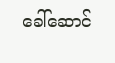ခေါ်ဆောင်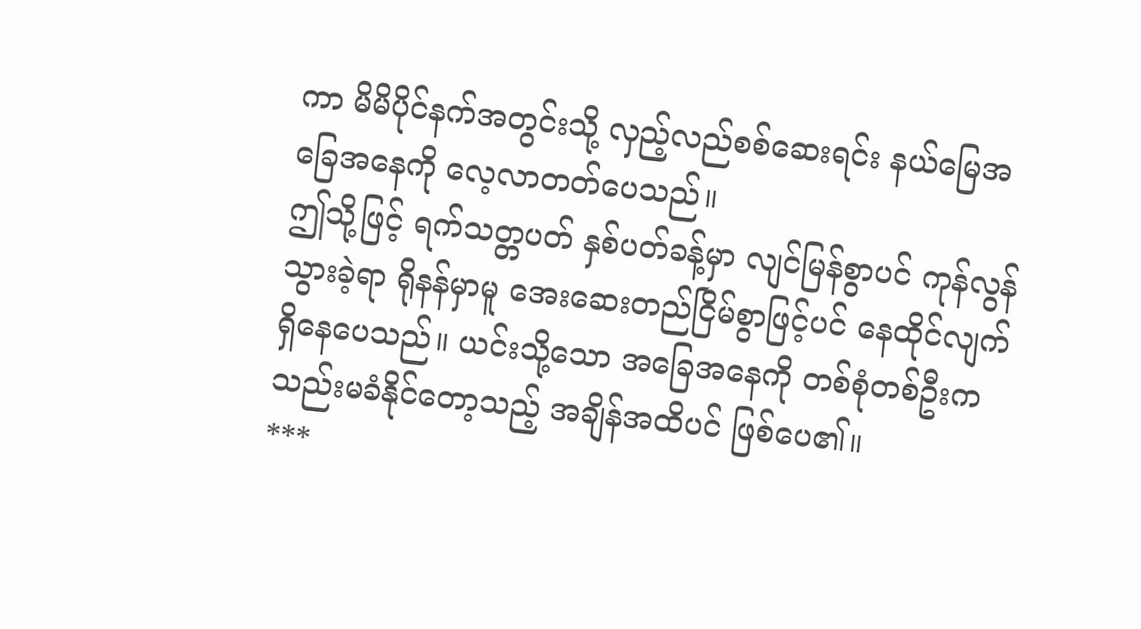ကာ မိမိပိုင်နက်အတွင်းသို့ လှည့်လည်စစ်ဆေးရင်း နယ်မြေအခြေအနေကို လေ့လာတတ်ပေသည်။
ဤသို့ဖြင့် ရက်သတ္တပတ် နှစ်ပတ်ခန့်မှာ လျင်မြန်စွာပင် ကုန်လွန်သွားခဲ့ရာ ရိုနန်မှာမူ အေးဆေးတည်ငြိမ်စွာဖြင့်ပင် နေထိုင်လျက် ရှိနေပေသည်။ ယင်းသို့သော အခြေအနေကို တစ်စုံတစ်ဦးက သည်းမခံနိုင်တော့သည့် အချိန်အထိပင် ဖြစ်ပေ၏။
***